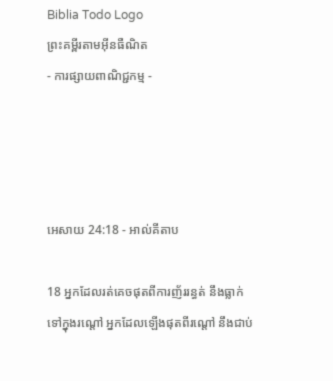Biblia Todo Logo
ព្រះគម្ពីរតាមអ៊ីនធឺណិត
- ការផ្សាយពាណិជ្ជកម្ម -




អេសាយ 24:18 - អាល់គីតាប

18 អ្នកដែលរត់គេចផុតពីការញ័ររន្ធត់ នឹងធ្លាក់ទៅក្នុងរណ្ដៅ អ្នកដែលឡើងផុតពីរណ្ដៅ នឹងជាប់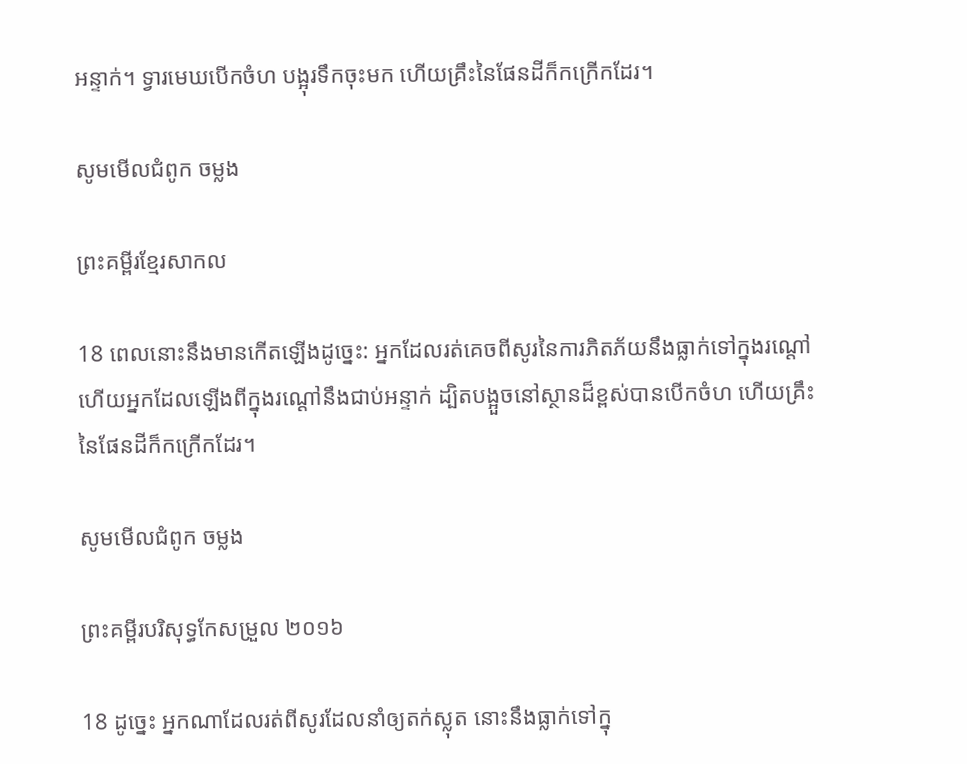អន្ទាក់។ ទ្វារមេឃបើកចំហ បង្អុរទឹកចុះមក ហើយគ្រឹះនៃផែនដីក៏កក្រើកដែរ។

សូមមើលជំពូក ចម្លង

ព្រះគម្ពីរខ្មែរសាកល

18 ពេលនោះនឹងមានកើតឡើងដូច្នេះ: អ្នកដែលរត់គេចពីសូរនៃការភិតភ័យនឹងធ្លាក់ទៅក្នុងរណ្ដៅ ហើយអ្នកដែលឡើងពីក្នុងរណ្ដៅនឹងជាប់អន្ទាក់ ដ្បិតបង្អួចនៅស្ថានដ៏ខ្ពស់បានបើកចំហ ហើយគ្រឹះនៃផែនដីក៏កក្រើកដែរ។

សូមមើលជំពូក ចម្លង

ព្រះគម្ពីរបរិសុទ្ធកែសម្រួល ២០១៦

18 ដូច្នេះ អ្នកណាដែលរត់ពីសូរដែលនាំឲ្យតក់‌ស្លុត នោះនឹងធ្លាក់ទៅក្នុ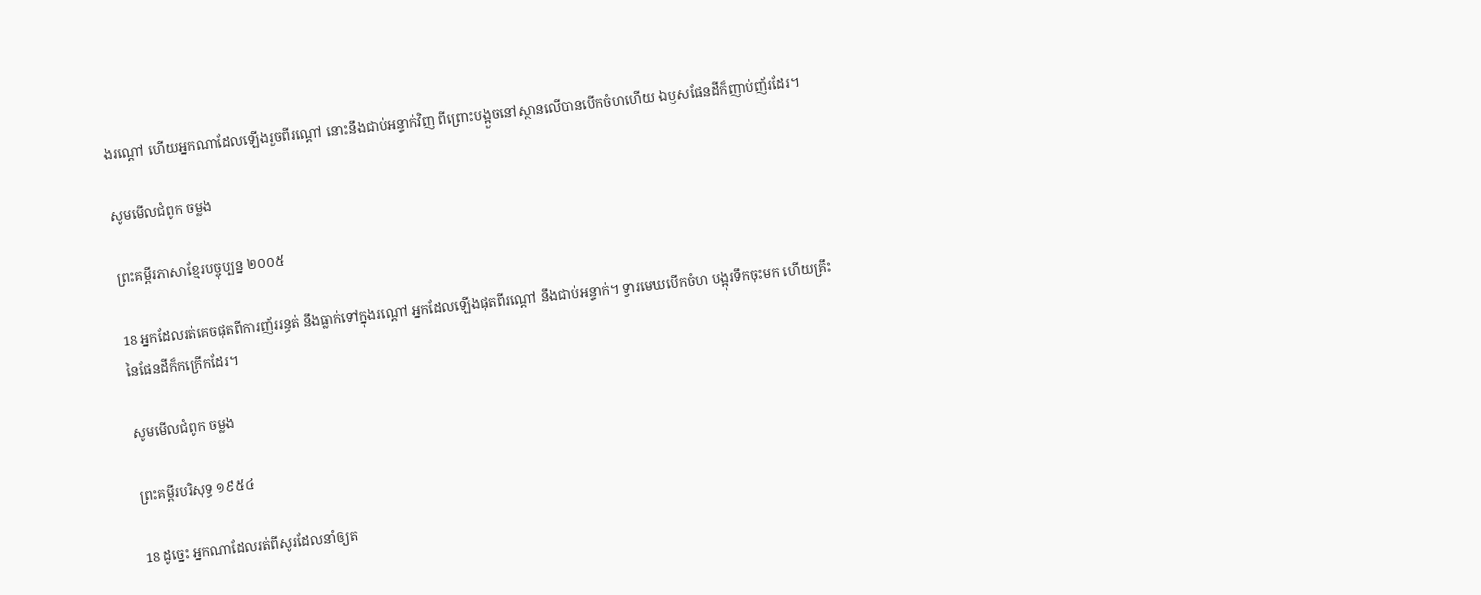ងរណ្តៅ ហើយអ្នកណាដែលឡើងរួចពីរណ្តៅ នោះនឹងជាប់អន្ទាក់វិញ ពីព្រោះបង្អួចនៅស្ថានលើបានបើកចំហហើយ ឯឫសផែនដីក៏ញាប់‌ញ័រដែរ។

សូមមើលជំពូក ចម្លង

ព្រះគម្ពីរភាសាខ្មែរបច្ចុប្បន្ន ២០០៥

18 អ្នកដែលរត់គេចផុតពីការញ័ររន្ធត់ នឹងធ្លាក់ទៅក្នុងរណ្ដៅ អ្នកដែលឡើងផុតពីរណ្ដៅ នឹងជាប់អន្ទាក់។ ទ្វារមេឃបើកចំហ បង្អុរទឹកចុះមក ហើយគ្រឹះនៃផែនដីក៏កក្រើកដែរ។

សូមមើលជំពូក ចម្លង

ព្រះគម្ពីរបរិសុទ្ធ ១៩៥៤

18 ដូច្នេះ អ្នកណាដែលរត់ពីសូរដែលនាំឲ្យត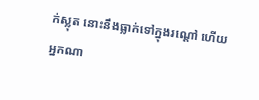ក់‌ស្លុត នោះនឹងធ្លាក់ទៅក្នុងរណ្តៅ ហើយអ្នកណា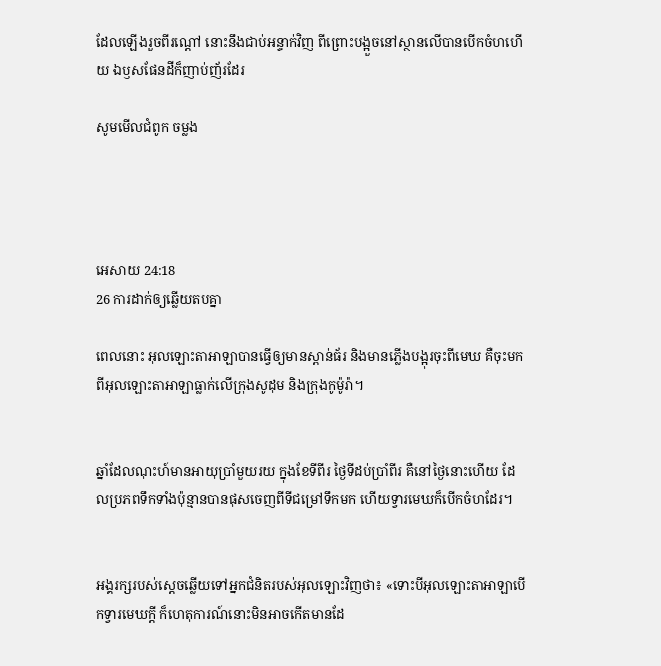ដែលឡើងរួចពីរណ្តៅ នោះនឹងជាប់អន្ទាក់វិញ ពីព្រោះបង្អួចនៅស្ថានលើបានបើកចំហហើយ ឯឫសផែនដីក៏ញាប់‌ញ័រដែរ

សូមមើលជំពូក ចម្លង




អេសាយ 24:18
26 ការដាក់ឲ្យឆ្លើយតបគ្នា

ពេលនោះ អុលឡោះ‌តាអាឡាបានធ្វើឲ្យមានស្ពាន់‌ធ័រ និងមានភ្លើងបង្អុរចុះពីមេឃ គឺចុះមកពីអុលឡោះ‌តាអាឡាធ្លាក់លើក្រុងសូដុម និងក្រុងកូម៉ូ‌រ៉ា។


ឆ្នាំដែលណុះហ៍មានអាយុប្រាំមួយរយ ក្នុងខែទីពីរ ថ្ងៃទីដប់ប្រាំពីរ គឺនៅថ្ងៃនោះហើយ ដែលប្រភពទឹកទាំងប៉ុន្មានបានផុសចេញពីទីជម្រៅទឹកមក ហើយទ្វារមេឃក៏បើកចំហដែរ។


អង្គ‌រក្សរបស់ស្តេចឆ្លើយទៅអ្នកជំនិតរបស់អុលឡោះវិញថា៖ «ទោះបីអុលឡោះ‌តាអាឡាបើកទ្វារមេឃក្តី ក៏ហេតុ‌ការណ៍នោះមិនអាចកើតមានដែ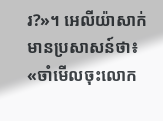រ?»។ អេលី‌យ៉ាសាក់មានប្រសាសន៍ថា៖ «ចាំមើលចុះលោក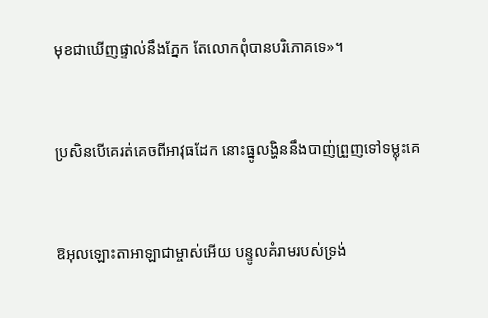មុខជាឃើញផ្ទាល់នឹងភ្នែក តែលោកពុំបានបរិភោគទេ»។


ប្រសិនបើគេរត់គេចពីអាវុធដែក នោះធ្នូលង្ហិននឹងបាញ់ព្រួញទៅទម្លុះគេ


ឱអុលឡោះ‌តាអាឡាជាម្ចាស់អើយ បន្ទូលគំរាមរបស់ទ្រង់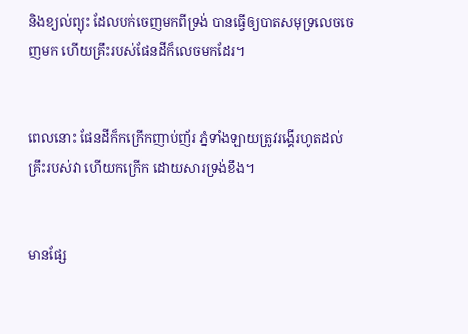និងខ្យល់ព្យុះ ដែលបក់ចេញមកពីទ្រង់ បានធ្វើឲ្យបាតសមុទ្រលេចចេញមក ហើយគ្រឹះរបស់ផែនដីក៏លេចមកដែរ។


ពេលនោះ ផែនដីក៏កក្រើកញាប់‌ញ័រ ភ្នំទាំង‌ឡាយត្រូវរង្គើរហូតដល់គ្រឹះរបស់វា ហើយកក្រើក ដោយ‌សារទ្រង់ខឹង។


មានផ្សែ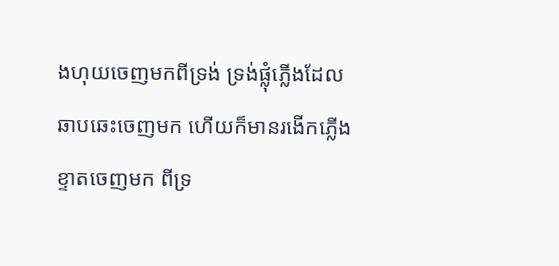ងហុយចេញមកពីទ្រង់ ទ្រង់ផ្លុំភ្លើងដែលឆាប‌ឆេះចេញមក ហើយក៏មានរងើកភ្លើងខ្ទាតចេញមក ពីទ្រ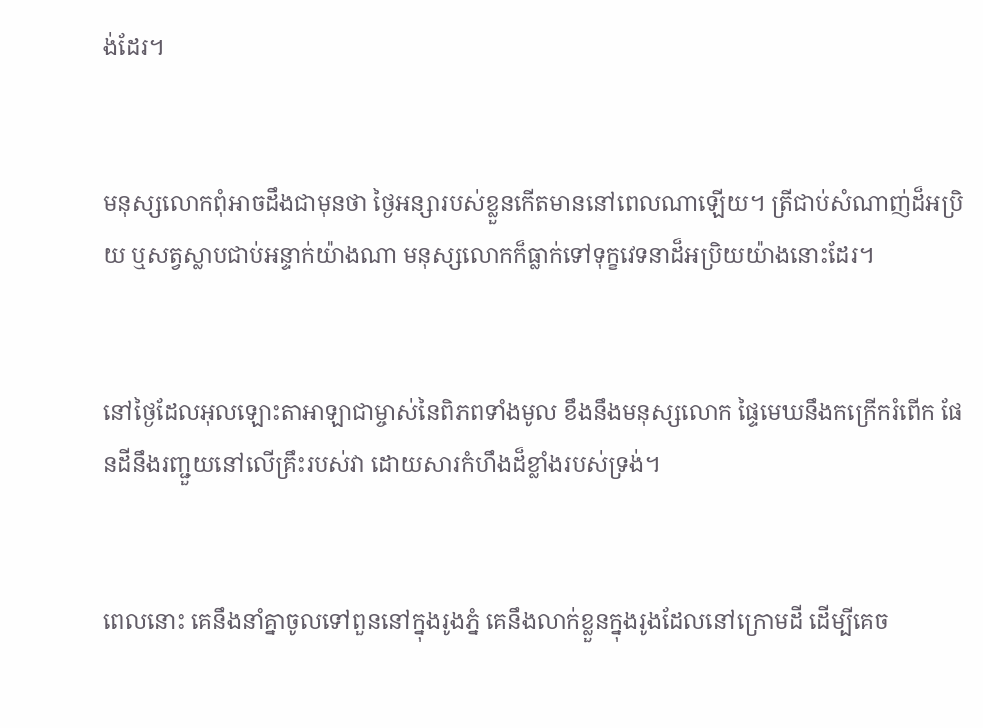ង់ដែរ។


មនុស្សលោកពុំអាចដឹងជាមុនថា ថ្ងៃ‌អន្សារបស់ខ្លួនកើតមាននៅពេលណាឡើយ។ ត្រីជាប់សំណាញ់ដ៏អប្រិយ ឬសត្វស្លាបជាប់អន្ទាក់យ៉ាងណា មនុស្សលោកក៏ធ្លាក់ទៅទុក្ខវេទនាដ៏អប្រិយយ៉ាងនោះដែរ។


នៅថ្ងៃដែលអុលឡោះ‌តាអាឡាជាម្ចាស់នៃពិភពទាំងមូល ខឹងនឹងមនុស្សលោក ផ្ទៃមេឃនឹងកក្រើករំពើក ផែនដីនឹងរញ្ជួយនៅលើគ្រឹះរបស់វា ដោយ‌សារកំហឹងដ៏ខ្លាំងរបស់ទ្រង់។


ពេលនោះ គេនឹងនាំគ្នាចូលទៅពួននៅក្នុងរូងភ្នំ គេនឹងលាក់ខ្លួនក្នុងរូងដែលនៅក្រោមដី ដើម្បីគេច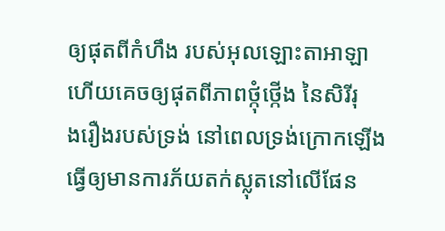ឲ្យផុតពីកំហឹង របស់អុលឡោះ‌តាអាឡា ហើយគេចឲ្យផុតពីភាពថ្កុំ‌ថ្កើង នៃសិរី‌រុង‌រឿងរបស់ទ្រង់ នៅពេលទ្រង់ក្រោកឡើង ធ្វើឲ្យមានការភ័យតក់‌ស្លុតនៅលើផែន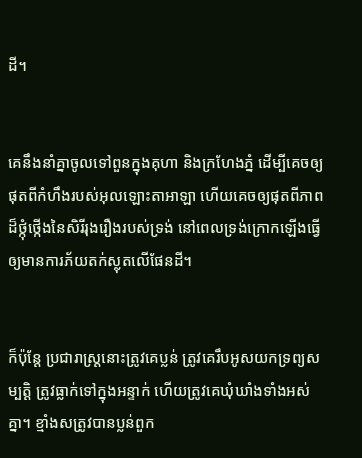ដី។


គេនឹងនាំគ្នាចូលទៅពួនក្នុងគុហា និងក្រហែងភ្នំ ដើម្បីគេចឲ្យផុតពីកំហឹងរបស់អុលឡោះ‌តាអាឡា ហើយគេចឲ្យផុតពីភាពដ៏ថ្កុំ‌ថ្កើងនៃសិរី‌រុង‌រឿងរបស់ទ្រង់ នៅពេលទ្រង់ក្រោកឡើងធ្វើឲ្យមានការភ័យតក់‌ស្លុតលើផែនដី។


ក៏ប៉ុន្តែ ប្រជា‌រាស្ត្រនោះត្រូវគេប្លន់ ត្រូវគេរឹបអូសយកទ្រព្យសម្បត្តិ ត្រូវធ្លាក់ទៅក្នុងអន្ទាក់ ហើយត្រូវគេឃុំ‌ឃាំងទាំងអស់គ្នា។ ខ្មាំងសត្រូវបានប្លន់ពួក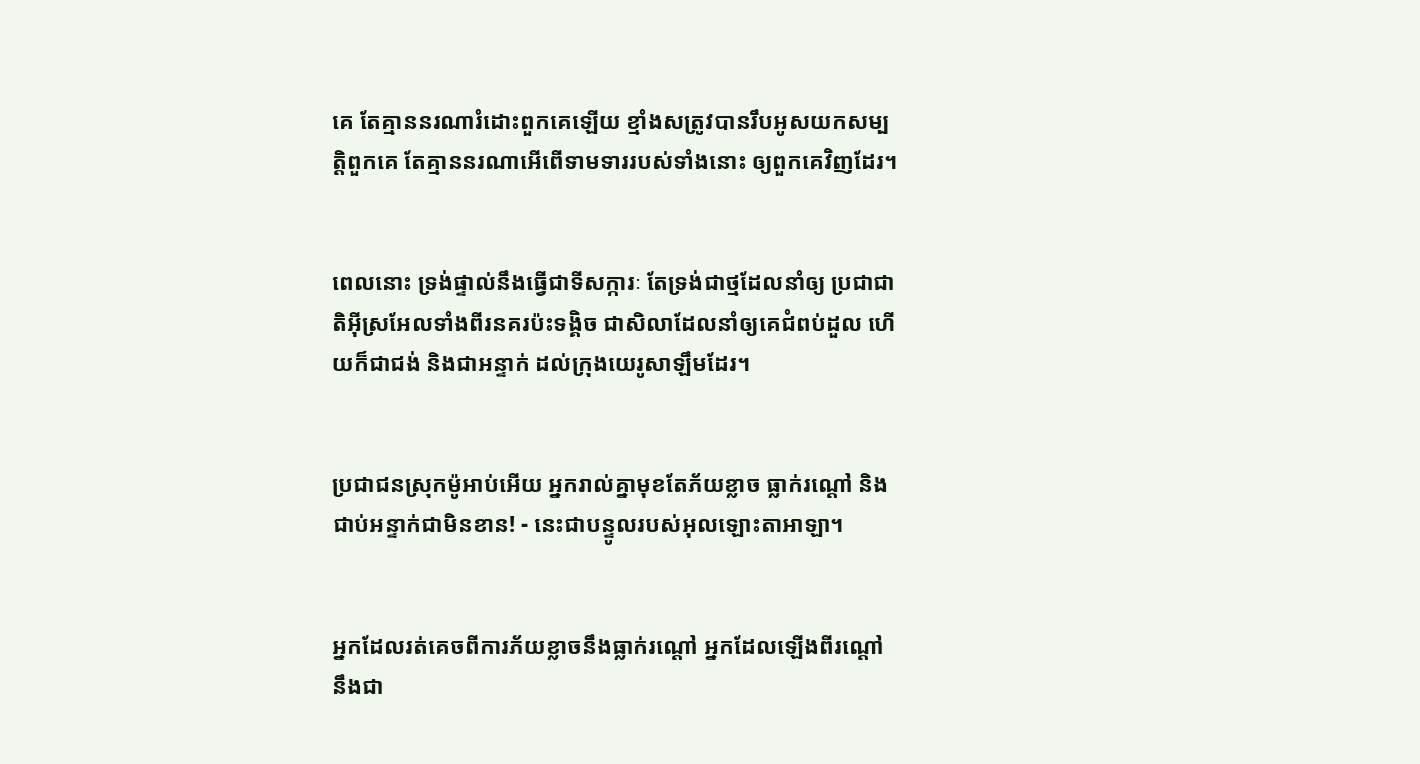គេ តែគ្មាននរណារំដោះពួកគេឡើយ ខ្មាំងសត្រូវបានរឹបអូសយកសម្បត្តិពួកគេ តែគ្មាននរណាអើពើទាម‌ទាររបស់ទាំងនោះ ឲ្យពួកគេវិញដែរ។


ពេលនោះ ទ្រង់ផ្ទាល់នឹងធ្វើជាទី‌សក្ការៈ តែទ្រង់ជាថ្មដែលនាំឲ្យ ប្រជា‌ជាតិអ៊ីស្រ‌អែលទាំងពីរនគរប៉ះទង្គិច ជាសិលាដែលនាំឲ្យគេជំពប់ដួល ហើយក៏ជាជង់ និងជាអន្ទាក់ ដល់ក្រុងយេរូ‌សាឡឹមដែរ។


ប្រជា‌ជនស្រុកម៉ូអាប់អើយ អ្នករាល់គ្នាមុខតែភ័យខ្លាច ធ្លាក់រណ្ដៅ និងជាប់អន្ទាក់ជាមិនខាន! - នេះជាបន្ទូលរបស់អុលឡោះ‌តាអាឡា។


អ្នកដែលរត់គេចពីការភ័យខ្លាចនឹងធ្លាក់រណ្ដៅ អ្នកដែលឡើងពីរណ្ដៅ នឹងជា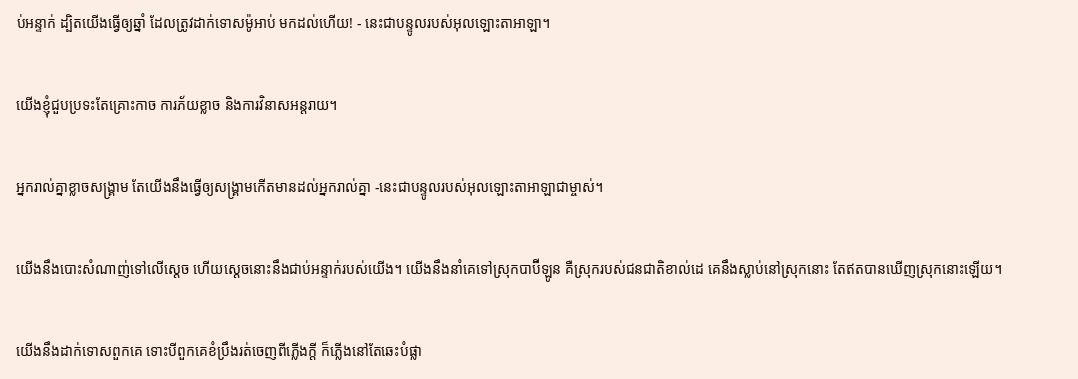ប់អន្ទាក់ ដ្បិតយើងធ្វើឲ្យឆ្នាំ ដែលត្រូវដាក់ទោសម៉ូអាប់ មកដល់ហើយ! - នេះជាបន្ទូលរបស់អុលឡោះ‌តាអាឡា។


យើងខ្ញុំជួបប្រទះតែគ្រោះកាច ការភ័យខ្លាច និងការវិនាសអន្តរាយ។


អ្នករាល់គ្នាខ្លាចសង្គ្រាម តែយើងនឹងធ្វើឲ្យសង្គ្រាមកើតមានដល់អ្នករាល់គ្នា -នេះជាបន្ទូលរបស់អុលឡោះ‌តាអាឡាជាម្ចាស់។


យើងនឹងបោះសំណាញ់ទៅលើស្ដេច ហើយស្ដេចនោះនឹងជាប់អន្ទាក់របស់យើង។ យើងនឹងនាំគេទៅស្រុកបាប៊ី‌ឡូន គឺស្រុករបស់ជន‌ជាតិខាល់ដេ គេនឹងស្លាប់នៅស្រុកនោះ តែឥតបានឃើញស្រុកនោះឡើយ។


យើងនឹងដាក់ទោសពួកគេ ទោះបីពួកគេខំប្រឹងរត់ចេញពីភ្លើងក្ដី ក៏ភ្លើងនៅតែឆេះបំផ្លា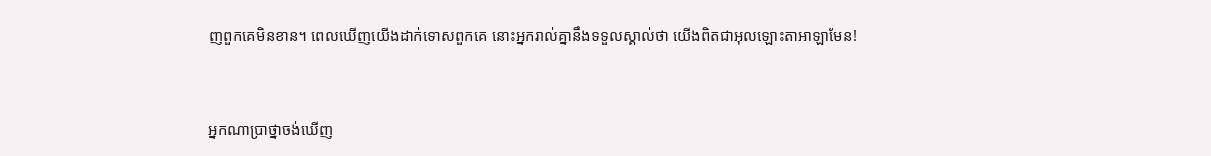ញពួកគេមិនខាន។ ពេលឃើញយើងដាក់ទោសពួកគេ នោះអ្នករាល់គ្នានឹងទទួលស្គាល់ថា យើងពិតជាអុលឡោះ‌តាអាឡាមែន!


អ្នកណាប្រាថ្នាចង់ឃើញ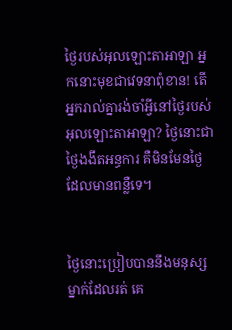ថ្ងៃរបស់អុលឡោះ‌តាអាឡា អ្នកនោះមុខជាវេទនាពុំ‌ខាន! តើអ្នករាល់គ្នារង់‌ចាំអ្វីនៅថ្ងៃរបស់អុលឡោះ‌តាអាឡា? ថ្ងៃនោះជាថ្ងៃងងឹតអន្ធការ គឺមិនមែនថ្ងៃដែលមានពន្លឺទេ។


ថ្ងៃនោះប្រៀបបាននឹងមនុស្សម្នាក់ដែលរត់ គេ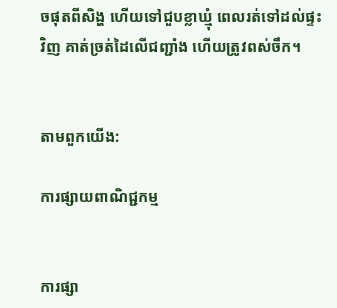ចផុតពីសិង្ហ ហើយទៅជួបខ្លា‌ឃ្មុំ ពេលរត់ទៅដល់ផ្ទះវិញ គាត់ច្រត់ដៃលើជញ្ជាំង ហើយត្រូវពស់ចឹក។


តាមពួកយើង:

ការផ្សាយពាណិជ្ជកម្ម


ការផ្សា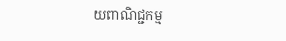យពាណិជ្ជកម្ម